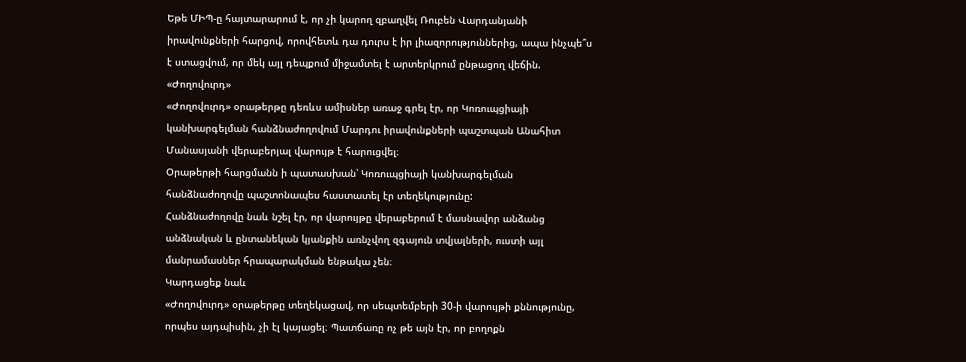Եթե ՄԻՊ-ը հայտարարում է, որ չի կարող զբաղվել Ռուբեն Վարդանյանի իրավունքների հարցով, որովհետև դա դուրս է իր լիազորություններից, ապա ինչպե՞ս է ստացվում, որ մեկ այլ դեպքում միջամտել է արտերկրում ընթացող վեճին. «Ժողովուրդ»
«Ժողովուրդ» օրաթերթը դեռևս ամիսներ առաջ գրել էր, որ Կոռուպցիայի կանխարգելման հանձնաժողովում Մարդու իրավունքների պաշտպան Անահիտ Մանասյանի վերաբերյալ վարույթ է հարուցվել։
Օրաթերթի հարցմանն ի պատասխան՝ Կոռուպցիայի կանխարգելման հանձնաժողովը պաշտոնապես հաստատել էր տեղեկությունը:
Հանձնաժողովը նաև նշել էր, որ վարույթը վերաբերում է մասնավոր անձանց անձնական և ընտանեկան կյանքին առնչվող զգայուն տվյալների, ուստի այլ մանրամասներ հրապարակման ենթակա չեն։
Կարդացեք նաև
«Ժողովուրդ» օրաթերթը տեղեկացավ, որ սեպտեմբերի 30-ի վարույթի քննությունը, որպես այդպիսին, չի էլ կայացել։ Պատճառը ոչ թե այն էր, որ բողոքն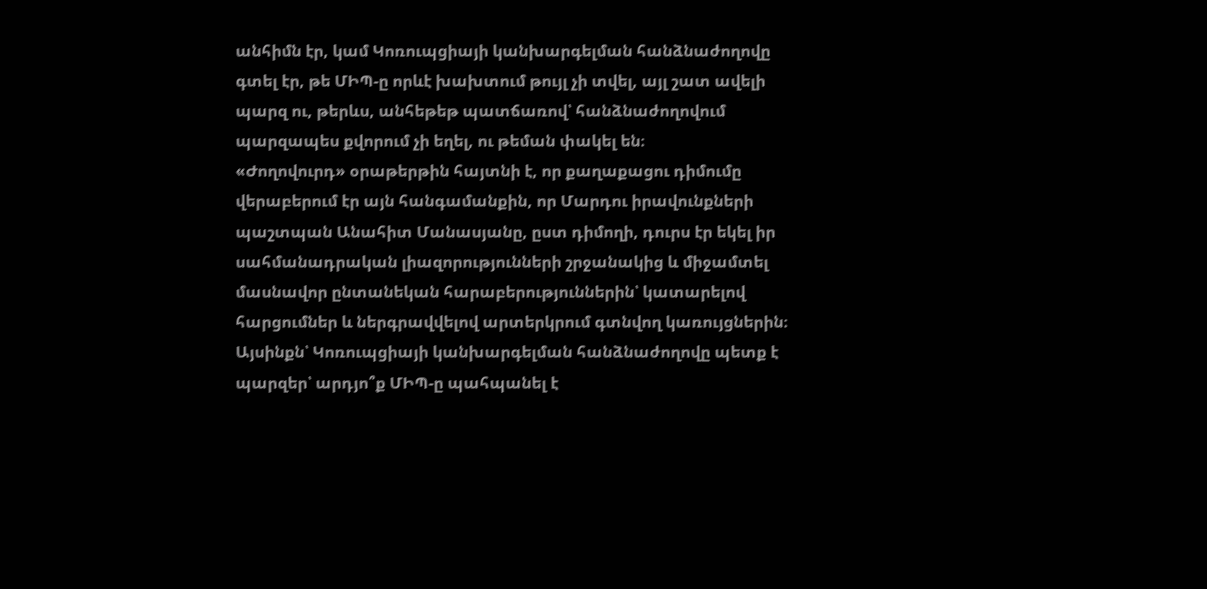անհիմն էր, կամ Կոռուպցիայի կանխարգելման հանձնաժողովը գտել էր, թե ՄԻՊ-ը որևէ խախտում թույլ չի տվել, այլ շատ ավելի պարզ ու, թերևս, անհեթեթ պատճառով՝ հանձնաժողովում պարզապես քվորում չի եղել, ու թեման փակել են։
«Ժողովուրդ» օրաթերթին հայտնի է, որ քաղաքացու դիմումը վերաբերում էր այն հանգամանքին, որ Մարդու իրավունքների պաշտպան Անահիտ Մանասյանը, ըստ դիմողի, դուրս էր եկել իր սահմանադրական լիազորությունների շրջանակից և միջամտել մասնավոր ընտանեկան հարաբերություններին՝ կատարելով հարցումներ և ներգրավվելով արտերկրում գտնվող կառույցներին։
Այսինքն՝ Կոռուպցիայի կանխարգելման հանձնաժողովը պետք է պարզեր՝ արդյո՞ք ՄԻՊ-ը պահպանել է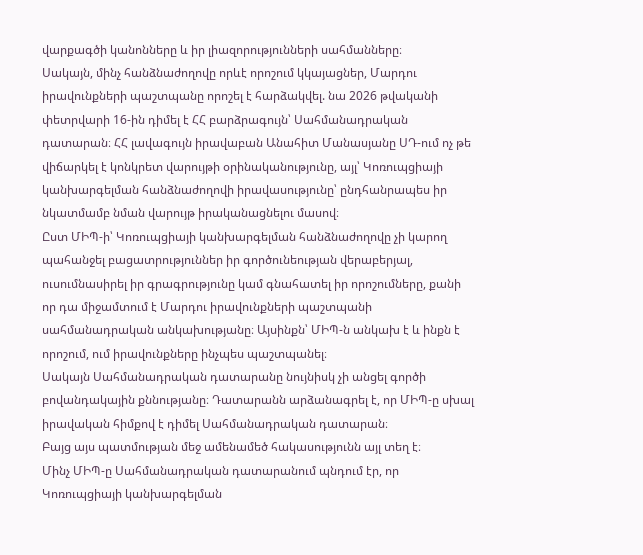վարքագծի կանոնները և իր լիազորությունների սահմանները։
Սակայն, մինչ հանձնաժողովը որևէ որոշում կկայացներ, Մարդու իրավունքների պաշտպանը որոշել է հարձակվել. նա 2026 թվականի փետրվարի 16-ին դիմել է ՀՀ բարձրագույն՝ Սահմանադրական դատարան։ ՀՀ լավագույն իրավաբան Անահիտ Մանասյանը ՍԴ-ում ոչ թե վիճարկել է կոնկրետ վարույթի օրինականությունը, այլ՝ Կոռուպցիայի կանխարգելման հանձնաժողովի իրավասությունը՝ ընդհանրապես իր նկատմամբ նման վարույթ իրականացնելու մասով։
Ըստ ՄԻՊ-ի՝ Կոռուպցիայի կանխարգելման հանձնաժողովը չի կարող պահանջել բացատրություններ իր գործունեության վերաբերյալ, ուսումնասիրել իր գրագրությունը կամ գնահատել իր որոշումները, քանի որ դա միջամտում է Մարդու իրավունքների պաշտպանի սահմանադրական անկախությանը։ Այսինքն՝ ՄԻՊ-ն անկախ է և ինքն է որոշում, ում իրավունքները ինչպես պաշտպանել։
Սակայն Սահմանադրական դատարանը նույնիսկ չի անցել գործի բովանդակային քննությանը։ Դատարանն արձանագրել է, որ ՄԻՊ-ը սխալ իրավական հիմքով է դիմել Սահմանադրական դատարան։
Բայց այս պատմության մեջ ամենամեծ հակասությունն այլ տեղ է։
Մինչ ՄԻՊ-ը Սահմանադրական դատարանում պնդում էր, որ Կոռուպցիայի կանխարգելման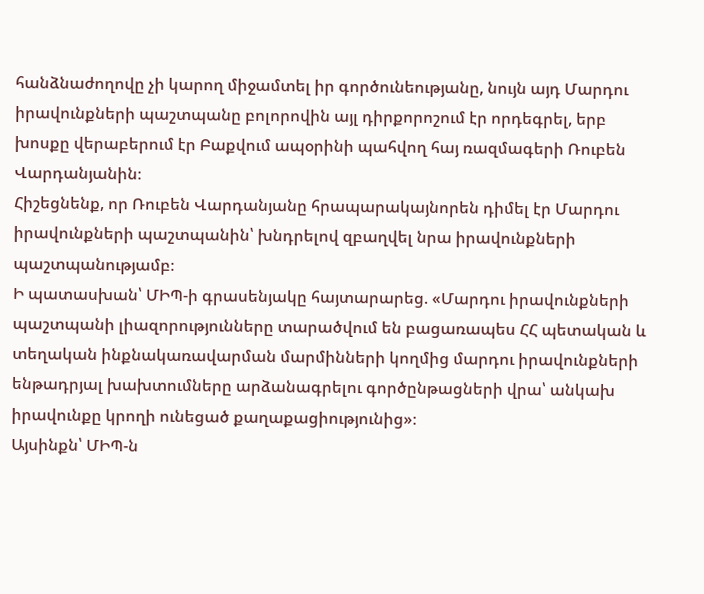հանձնաժողովը չի կարող միջամտել իր գործունեությանը, նույն այդ Մարդու իրավունքների պաշտպանը բոլորովին այլ դիրքորոշում էր որդեգրել, երբ խոսքը վերաբերում էր Բաքվում ապօրինի պահվող հայ ռազմագերի Ռուբեն Վարդանյանին։
Հիշեցնենք, որ Ռուբեն Վարդանյանը հրապարակայնորեն դիմել էր Մարդու իրավունքների պաշտպանին՝ խնդրելով զբաղվել նրա իրավունքների պաշտպանությամբ։
Ի պատասխան՝ ՄԻՊ-ի գրասենյակը հայտարարեց. «Մարդու իրավունքների պաշտպանի լիազորությունները տարածվում են բացառապես ՀՀ պետական և տեղական ինքնակառավարման մարմինների կողմից մարդու իրավունքների ենթադրյալ խախտումները արձանագրելու գործընթացների վրա՝ անկախ իրավունքը կրողի ունեցած քաղաքացիությունից»։
Այսինքն՝ ՄԻՊ-ն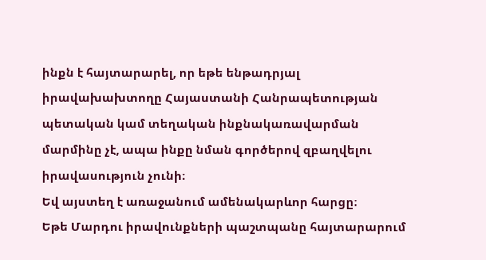ինքն է հայտարարել, որ եթե ենթադրյալ իրավախախտողը Հայաստանի Հանրապետության պետական կամ տեղական ինքնակառավարման մարմինը չէ, ապա ինքը նման գործերով զբաղվելու իրավասություն չունի։
Եվ այստեղ է առաջանում ամենակարևոր հարցը։
Եթե Մարդու իրավունքների պաշտպանը հայտարարում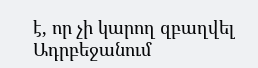է, որ չի կարող զբաղվել Ադրբեջանում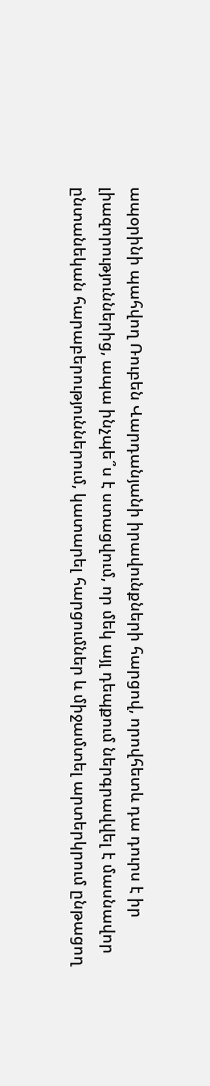ապօրինի պահվող Ռուբեն Վարդանյանի իրավունքների հարցով, որովհետև դա դուրս է իր լիազորություններից, ապա ինչպե՞ս է ստացվում, որ մեկ այլ դեպքում ներգրավվել է մասնավոր ընտանեկան հարաբերություններում, կատարել հարցումներ և միջամտել արտերկրում ընթացող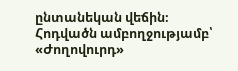ընտանեկան վեճին։
Հոդվածն ամբողջությամբ՝ «Ժողովուրդ»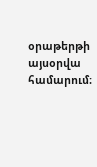օրաթերթի այսօրվա համարում։